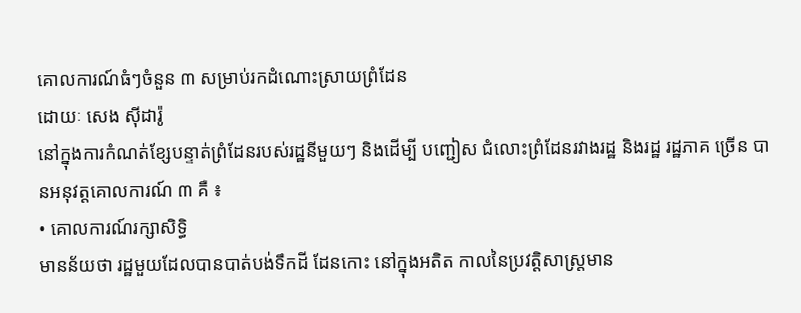គោលការណ៍ធំៗចំនួន ៣ សម្រាប់រកដំណោះស្រាយព្រំដែន
ដោយៈ សេង ស៊ីដារ៉ូ
នៅក្នុងការកំណត់ខ្សែបន្ទាត់ព្រំដែនរបស់រដ្ឋនីមួយៗ និងដើម្បី បញ្ជៀស ជំលោះព្រំដែនរវាងរដ្ឋ និងរដ្ឋ រដ្ឋភាគ ច្រើន បានអនុវត្តគោលការណ៍ ៣ គឺ ៖
• គោលការណ៍រក្សាសិទ្ធិ
មានន័យថា រដ្ឋមួយដែលបានបាត់បង់ទឹកដី ដែនកោះ នៅក្នុងអតិត កាលនៃប្រវត្តិសាស្រ្តមាន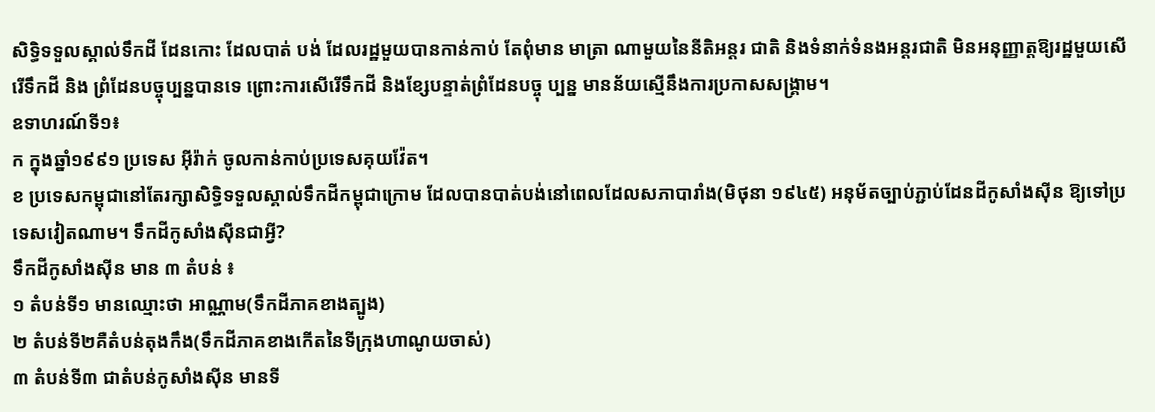សិទ្ធិទទួលស្គាល់ទឹកដី ដែនកោះ ដែលបាត់ បង់ ដែលរដ្ឋមួយបានកាន់កាប់ តែពុំមាន មាត្រា ណាមួយនៃនីតិអន្តរ ជាតិ និងទំនាក់ទំនងអន្តរជាតិ មិនអនុញ្ញាត្តឱ្យរដ្ឋមួយសើរើទឹកដី និង ព្រំដែនបច្ចុប្បន្នបានទេ ព្រោះការសើរើទឹកដី និងខ្សែបន្ទាត់ព្រំដែនបច្ចុ ប្បន្ន មានន័យស្មើនឹងការប្រកាសសង្រ្គាម។
ឧទាហរណ៍ទី១៖
ក ក្នុងឆ្នាំ១៩៩១ ប្រទេស អ៊ីរ៉ាក់ ចូលកាន់កាប់ប្រទេសគុយវ៉ែត។
ខ ប្រទេសកម្ពុជានៅតែរក្សាសិទ្ធិទទួលស្គាល់ទឹកដីកម្ពុជាក្រោម ដែលបានបាត់បង់នៅពេលដែលសភាបារាំង(មិថុនា ១៩៤៥) អនុម័តច្បាប់ភ្ជាប់ដែនដីកូសាំងស៊ីន ឱ្យទៅប្រទេសវៀតណាម។ ទឹកដីកូសាំងស៊ីនជាអ្វី?
ទឹកដីកូសាំងស៊ីន មាន ៣ តំបន់ ៖
១ តំបន់ទី១ មានឈ្មោះថា អាណ្ណាម(ទឹកដីភាគខាងត្បូង)
២ តំបន់ទី២គឺតំបន់តុងកឹង(ទឹកដីភាគខាងកើតនៃទីក្រុងហាណូយចាស់)
៣ តំបន់ទី៣ ជាតំបន់កូសាំងស៊ីន មានទី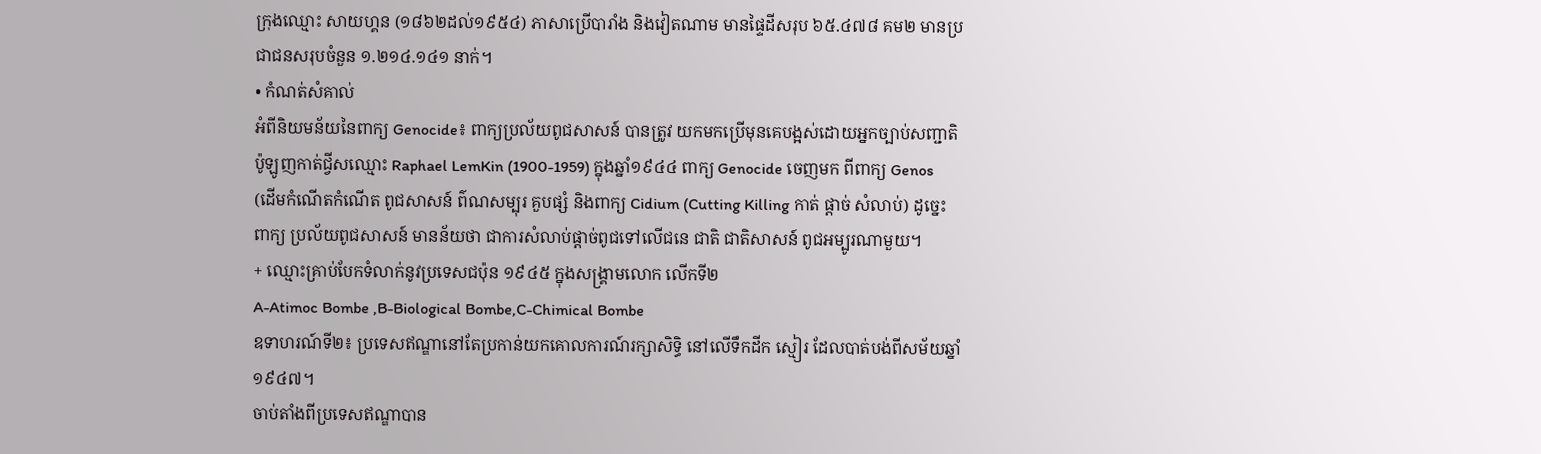ក្រុងឈ្មោះ សាយហ្គន (១៨៦២ដល់១៩៥៤) ភាសាប្រើបារាំង និងវៀតណាម មានផ្ទៃដីសរុប ៦៥.៤៧៨ គម២ មានប្រជាជនសរុបចំនួន ១.២១៤.១៤១ នាក់។
• កំណត់សំគាល់
អំពីនិយមន័យនៃពាក្យ Genocide៖ ពាក្យប្រល័យពូជសាសន៍ បានត្រូវ យកមកប្រើមុនគេបង្អស់ដោយអ្នកច្បាប់សញ្ជាតិប៉ូឡូញកាត់ជ្វីសឈ្មោះ Raphael LemKin (1900-1959) ក្នុងឆ្នាំ១៩៤៤ ពាក្យ Genocide ចេញមក ពីពាក្យ Genos (ដើមកំណើតកំណើត ពូជសាសន៍ ព៌ណសម្បុរ គួបផ្សំ និងពាក្យ Cidium (Cutting Killing កាត់ ផ្តាច់ សំលាប់) ដូច្នេះ ពាក្យ ប្រល័យពូជសាសន៍ មានន័យថា ជាការសំលាប់ផ្តាច់ពូជទៅលើជនេ ជាតិ ជាតិសាសន៍ ពូជអម្បូរណាមួយ។
+ ឈ្មោះគ្រាប់បែកទំលាក់នូវប្រទេសជប៉ុន ១៩៤៥ ក្នុងសង្គ្រាមលោក លើកទី២
A-Atimoc Bombe ,B-Biological Bombe,C-Chimical Bombe
ឧទាហរណ៍ទី២៖ ប្រទេសឥណ្ឌានៅតែប្រកាន់យកគោលការណ៍រក្សាសិទ្ធិ នៅលើទឹកដីក ស្មៀរ ដែលបាត់បង់ពីសម័យឆ្នាំ១៩៤៧។
ចាប់តាំងពីប្រទេសឥណ្ឌាបាន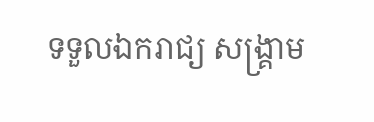ទទួលឯករាជ្យ សង្រ្គាម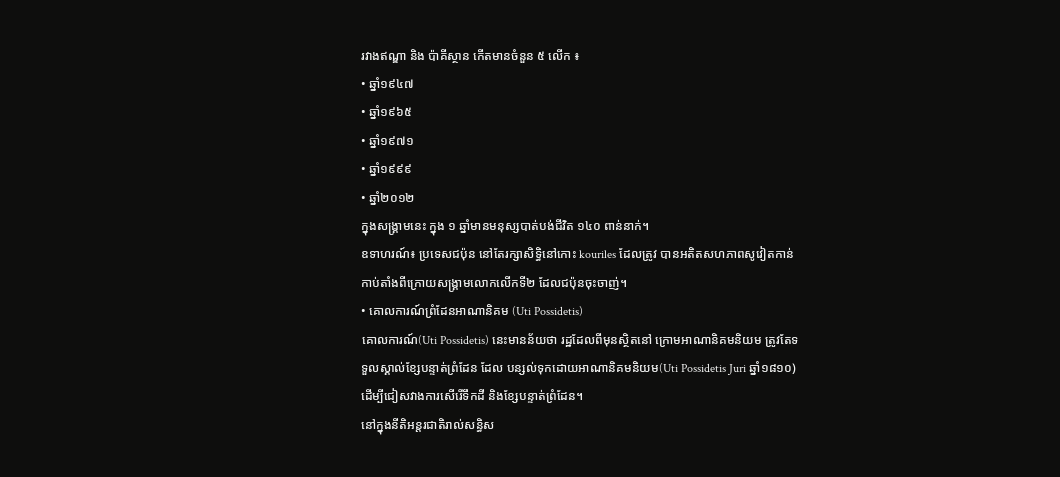រវាងឥណ្ឌា និង ប៉ាគីស្ថាន កើតមានចំនួន ៥ លើក ៖
• ឆ្នាំ១៩៤៧
• ឆ្នាំ១៩៦៥
• ឆ្នាំ១៩៧១
• ឆ្នាំ១៩៩៩
• ឆ្នាំ២០១២
ក្នុងសង្រ្គាមនេះ ក្នុង ១ ឆ្នាំមានមនុស្សបាត់បង់ជីវិត ១៤០ ពាន់នាក់។
ឧទាហរណ៍៖ ប្រទេសជប៉ុន នៅតែរក្សាសិទ្ធិនៅកោះ kouriles ដែលត្រូវ បានអតិតសហភាពសូវៀតកាន់កាប់តាំងពីក្រោយសង្រ្គាមលោកលើកទី២ ដែលជប៉ុនចុះចាញ់។
• គោលការណ៍ព្រំដែនអាណានិគម (Uti Possidetis)
គោលការណ៍(Uti Possidetis) នេះមានន័យថា រដ្ឋដែលពីមុនស្ថិតនៅ ក្រោមអាណានិគមនិយម ត្រូវតែទទួលស្គាល់ខ្សែបន្ទាត់ព្រំដែន ដែល បន្សល់ទុកដោយអាណានិគមនិយម(Uti Possidetis Juri ឆ្នាំ១៨១០) ដើម្បីជៀសវាងការសើរើទឹកដី និងខ្សែបន្ទាត់ព្រំដែន។
នៅក្នុងនីតិអន្តរជាតិរាល់សន្ធិស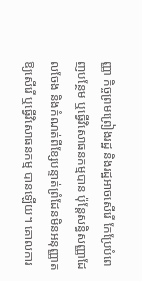ញ្ញា កិច្ចព្រមព្រៀងរដ្ឋ និងរដ្ឋអាចសើរើ កែប្រែបំពេញបន្ថែម ឬធ្វើវិសោធនកម្មបាន ប៉ុន្តែសន្ធិសញ្ញាដែលចែង និងកំណត់ពីខ្សែបន្ទាត់ព្រំដែនមិនអនុញ្ញាតឱ្យសើរើ ឬធ្វើវិសោធនកម្ម បានឡើយ។ គោលការ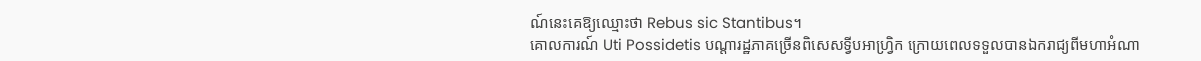ណ៍នេះគេឱ្យឈ្មោះថា Rebus sic Stantibus។
គោលការណ៍ Uti Possidetis បណ្តារដ្ឋភាគច្រើនពិសេសទ្វីបអាហ្រ្វិក ក្រោយពេលទទួលបានឯករាជ្យពីមហាអំណា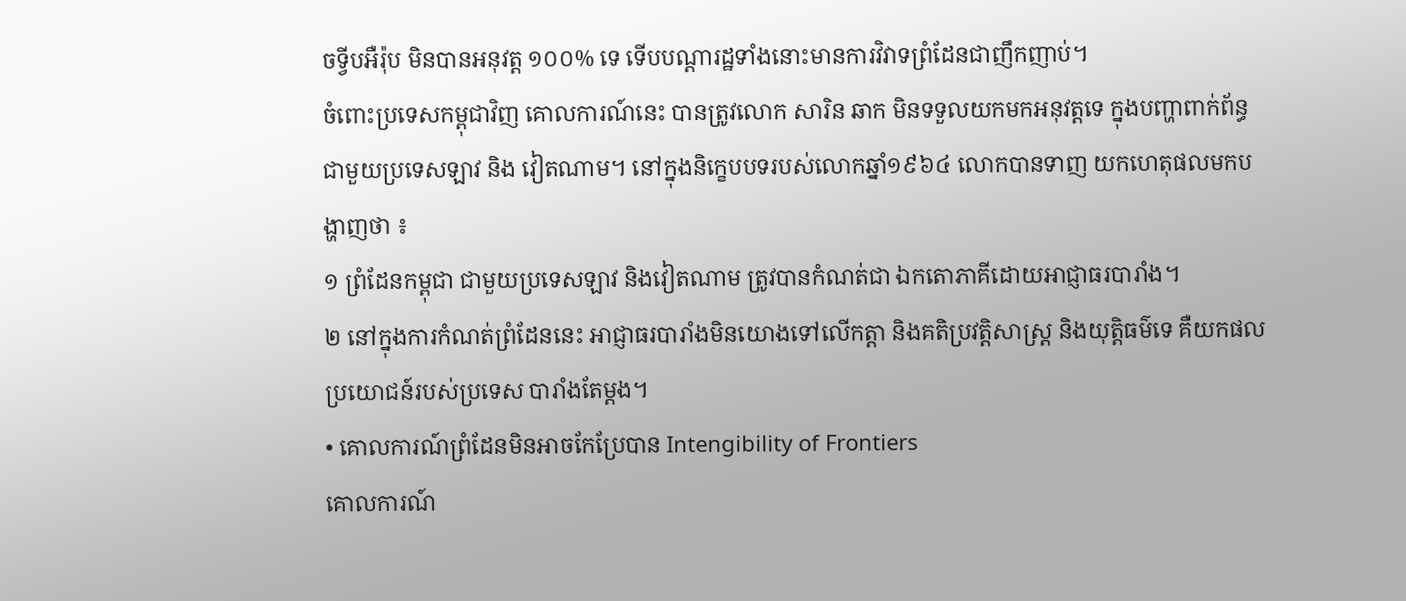ចទ្វីបអឺរ៉ុប មិនបានអនុវត្ត ១០០% ទេ ទើបបណ្តារដ្ឋទាំងនោះមានការវិវាទព្រំដែនជាញឹកញាប់។
ចំពោះប្រទេសកម្ពុជាវិញ គោលការណ៍នេះ បានត្រូវលោក សារិន ឆាក មិនទទួលយកមកអនុវត្តទេ ក្នុងបញ្ហាពាក់ព័ន្ធជាមួយប្រទេសឡាវ និង វៀតណាម។ នៅក្នុងនិក្ខេបបទរបស់លោកឆ្នាំ១៩៦៤ លោកបានទាញ យកហេតុផលមកបង្ហាញថា ៖
១ ព្រំដែនកម្ពុជា ជាមួយប្រទេសឡាវ និងវៀតណាម ត្រូវបានកំណត់ជា ឯកតោភាគីដោយអាជ្ញាធរបារាំង។
២ នៅក្នុងការកំណត់ព្រំដែននេះ អាជ្ញាធរបារាំងមិនយោងទៅលើកត្តា និងគតិប្រវត្តិសាស្រ្ត និងយុត្តិធម៌ទេ គឺយកផលប្រយោជន៍របស់ប្រទេស បារាំងតែម្តង។
• គោលការណ៍ព្រំដែនមិនអាចកែប្រែបាន Intengibility of Frontiers
គោលការណ៍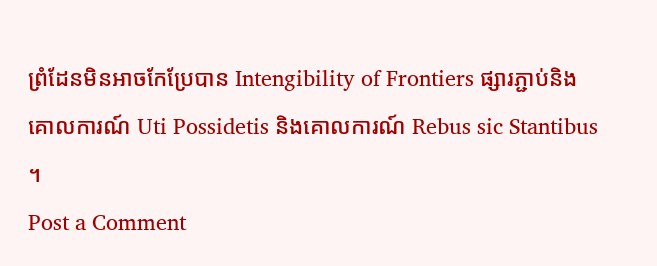ព្រំដែនមិនអាចកែប្រែបាន Intengibility of Frontiers ផ្សារភ្ជាប់និងគោលការណ៍ Uti Possidetis និងគោលការណ៍ Rebus sic Stantibus ។
Post a Comment